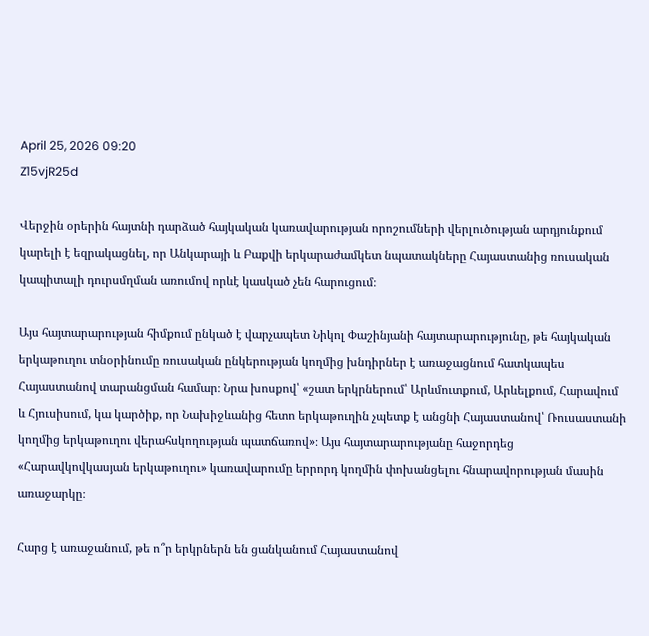April 25, 2026 09:20
Z15vjR25d

Վերջին օրերին հայտնի դարձած հայկական կառավարության որոշումների վերլուծության արդյունքում կարելի է եզրակացնել, որ Անկարայի և Բաքվի երկարաժամկետ նպատակները Հայաստանից ռուսական կապիտալի դուրսմղման առումով որևէ կասկած չեն հարուցում։

Այս հայտարարության հիմքում ընկած է վարչապետ Նիկոլ Փաշինյանի հայտարարությունը, թե հայկական երկաթուղու տնօրինումը ռուսական ընկերության կողմից խնդիրներ է առաջացնում հատկապես Հայաստանով տարանցման համար։ Նրա խոսքով՝ «շատ երկրներում՝ Արևմուտքում, Արևելքում, Հարավում և Հյուսիսում, կա կարծիք, որ Նախիջևանից հետո երկաթուղին չպետք է անցնի Հայաստանով՝ Ռուսաստանի կողմից երկաթուղու վերահսկողության պատճառով»։ Այս հայտարարությանը հաջորդեց «Հարավկովկասյան երկաթուղու» կառավարումը երրորդ կողմին փոխանցելու հնարավորության մասին առաջարկը։

Հարց է առաջանում, թե ո՞ր երկրներն են ցանկանում Հայաստանով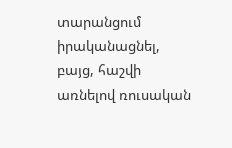տարանցում իրականացնել, բայց, հաշվի առնելով ռուսական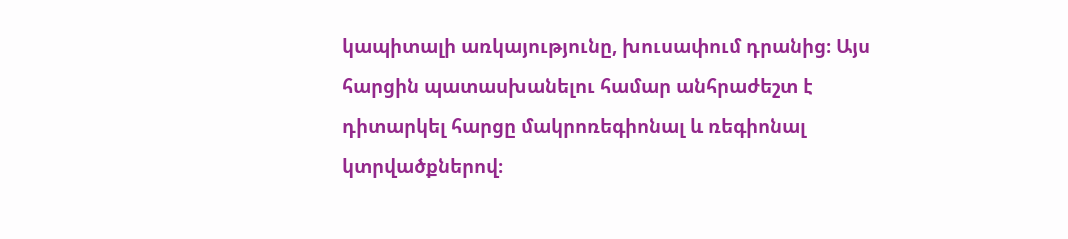կապիտալի առկայությունը, խուսափում դրանից։ Այս հարցին պատասխանելու համար անհրաժեշտ է դիտարկել հարցը մակրոռեգիոնալ և ռեգիոնալ կտրվածքներով։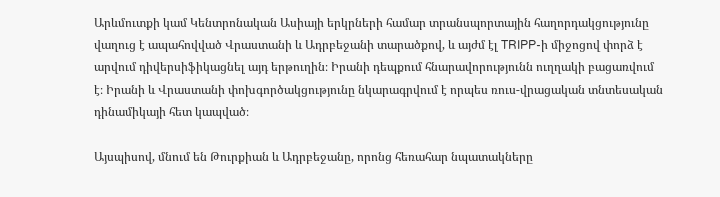Արևմուտքի կամ Կենտրոնական Ասիայի երկրների համար տրանսպորտային հաղորդակցությունը վաղուց է ապահովված Վրաստանի և Ադրբեջանի տարածքով, և այժմ էլ TRIPP-ի միջոցով փորձ է արվում դիվերսիֆիկացնել այդ երթուղին։ Իրանի դեպքում հնարավորությունն ուղղակի բացառվում է։ Իրանի և Վրաստանի փոխգործակցությունը նկարագրվում է որպես ռուս-վրացական տնտեսական դինամիկայի հետ կապված։

Այսպիսով, մնում են Թուրքիան և Ադրբեջանը, որոնց հեռահար նպատակները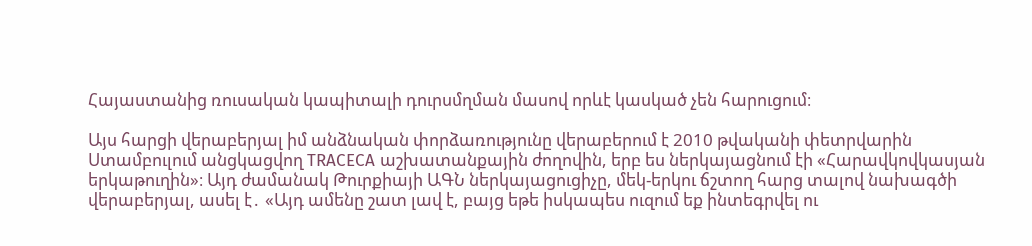Հայաստանից ռուսական կապիտալի դուրսմղման մասով որևէ կասկած չեն հարուցում։

Այս հարցի վերաբերյալ իմ անձնական փորձառությունը վերաբերում է 2010 թվականի փետրվարին Ստամբուլում անցկացվող TRACECA աշխատանքային ժողովին, երբ ես ներկայացնում էի «Հարավկովկասյան երկաթուղին»։ Այդ ժամանակ Թուրքիայի ԱԳՆ ներկայացուցիչը, մեկ-երկու ճշտող հարց տալով նախագծի վերաբերյալ, ասել է․ «Այդ ամենը շատ լավ է, բայց եթե իսկապես ուզում եք ինտեգրվել ու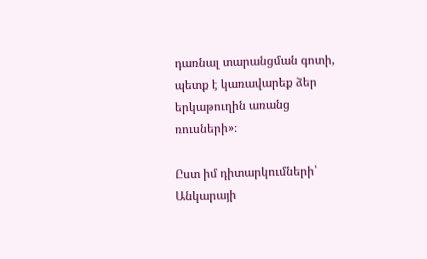դառնալ տարանցման գոտի, պետք է կառավարեք ձեր երկաթուղին առանց ռուսների»։

Ըստ իմ դիտարկումների՝ Անկարայի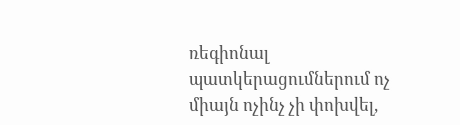ռեգիոնալ պատկերացումներում ոչ միայն ոչինչ չի փոխվել,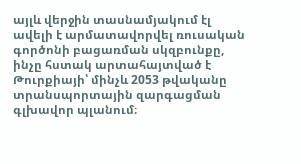այլև վերջին տասնամյակում էլ ավելի է արմատավորվել ռուսական գործոնի բացառման սկզբունքը, ինչը հստակ արտահայտված է Թուրքիայի՝ մինչև 2053 թվականը տրանսպորտային զարգացման գլխավոր պլանում։